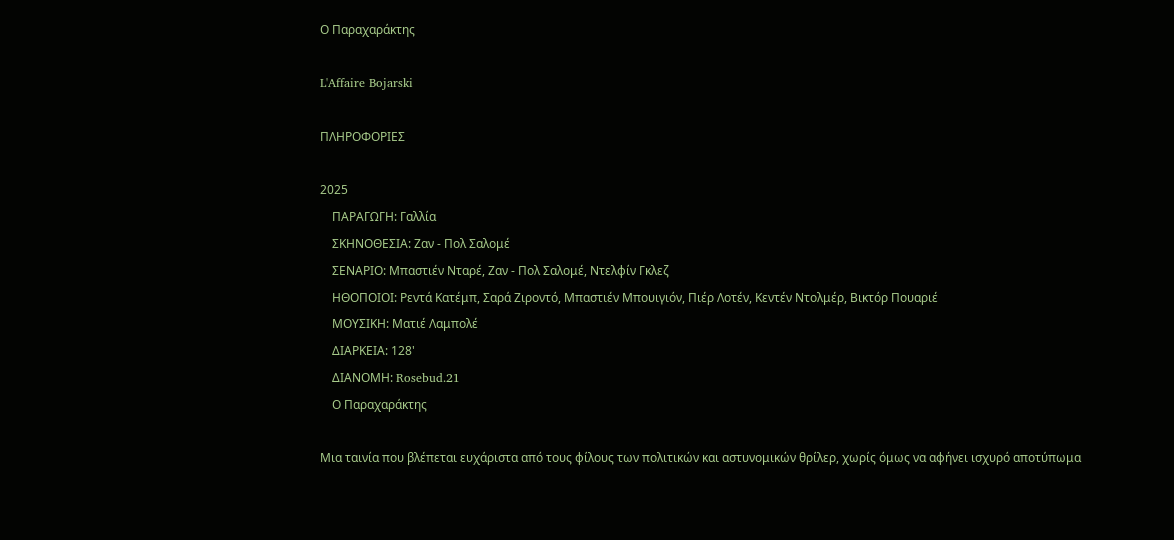Ο Παραχαράκτης

L'Affaire Bojarski

ΠΛΗΡΟΦΟΡΙΕΣ

2025
    ΠΑΡΑΓΩΓΗ: Γαλλία
    ΣΚΗΝΟΘΕΣΙΑ: Ζαν - Πολ Σαλομέ
    ΣΕΝΑΡΙΟ: Μπαστιέν Νταρέ, Ζαν - Πολ Σαλομέ, Ντελφίν Γκλεζ
    ΗΘΟΠΟΙΟΙ: Ρεντά Κατέμπ, Σαρά Ζιροντό, Μπαστιέν Μπουιγιόν, Πιέρ Λοτέν, Κεντέν Ντολμέρ, Βικτόρ Πουαριέ
    ΜΟΥΣΙΚΗ: Ματιέ Λαμπολέ
    ΔΙΑΡΚΕΙΑ: 128'
    ΔΙΑΝΟΜΗ: Rosebud.21
    Ο Παραχαράκτης

Μια ταινία που βλέπεται ευχάριστα από τους φίλους των πολιτικών και αστυνομικών θρίλερ, χωρίς όμως να αφήνει ισχυρό αποτύπωμα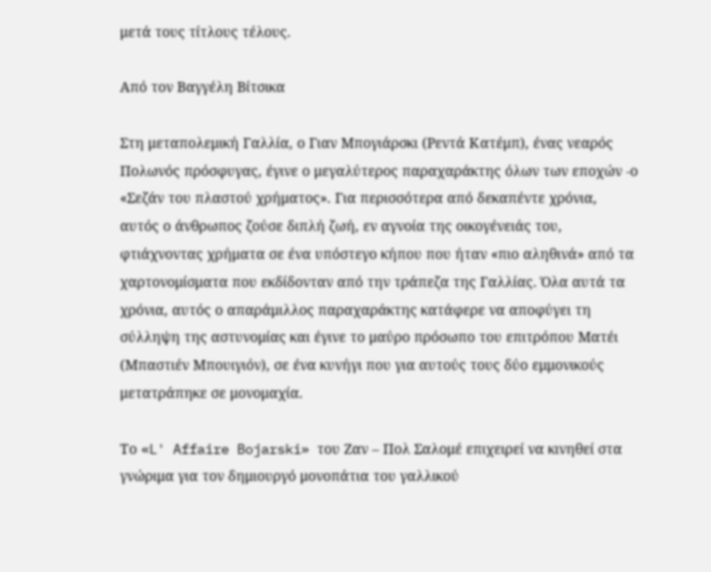μετά τους τίτλους τέλους.

Από τον Βαγγέλη Βίτσικα

Στη μεταπολεμική Γαλλία, ο Γιαν Μπογιάρσκι (Ρεντά Κατέμπ), ένας νεαρός Πολωνός πρόσφυγας, έγινε ο μεγαλύτερος παραχαράκτης όλων των εποχών -ο «Σεζάν του πλαστού χρήματος». Για περισσότερα από δεκαπέντε χρόνια, αυτός ο άνθρωπος ζούσε διπλή ζωή, εν αγνοία της οικογένειάς του, φτιάχνοντας χρήματα σε ένα υπόστεγο κήπου που ήταν «πιο αληθινά» από τα χαρτονομίσματα που εκδίδονταν από την τράπεζα της Γαλλίας. Όλα αυτά τα χρόνια, αυτός ο απαράμιλλος παραχαράκτης κατάφερε να αποφύγει τη σύλληψη της αστυνομίας και έγινε το μαύρο πρόσωπο του επιτρόπου Ματέι (Μπαστιέν Μπουιγιόν), σε ένα κυνήγι που για αυτούς τους δύο εμμονικούς μετατράπηκε σε μονομαχία.

Το «L' Affaire Bojarski» του Ζαν – Πολ Σαλομέ επιχειρεί να κινηθεί στα γνώριμα για τον δημιουργό μονοπάτια του γαλλικού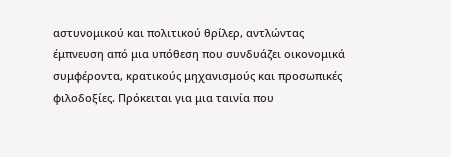αστυνομικού και πολιτικού θρίλερ, αντλώντας έμπνευση από μια υπόθεση που συνδυάζει οικονομικά συμφέροντα, κρατικούς μηχανισμούς και προσωπικές φιλοδοξίες. Πρόκειται για μια ταινία που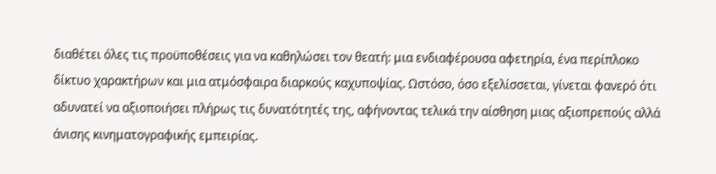διαθέτει όλες τις προϋποθέσεις για να καθηλώσει τον θεατή: μια ενδιαφέρουσα αφετηρία, ένα περίπλοκο δίκτυο χαρακτήρων και μια ατμόσφαιρα διαρκούς καχυποψίας. Ωστόσο, όσο εξελίσσεται, γίνεται φανερό ότι αδυνατεί να αξιοποιήσει πλήρως τις δυνατότητές της, αφήνοντας τελικά την αίσθηση μιας αξιοπρεπούς αλλά άνισης κινηματογραφικής εμπειρίας.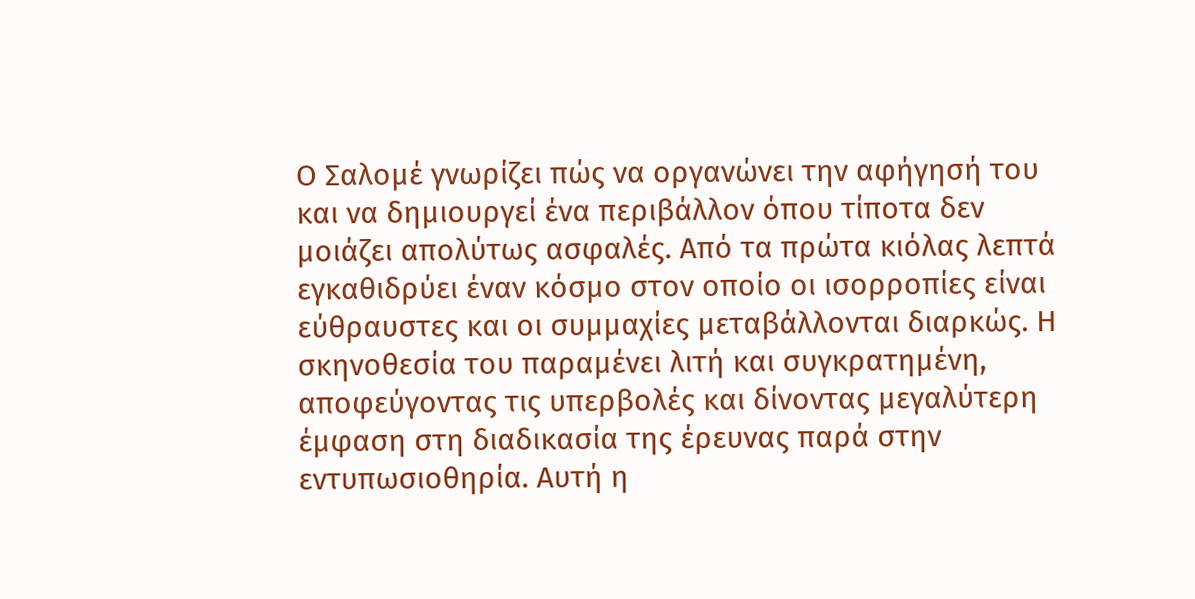Ο Σαλομέ γνωρίζει πώς να οργανώνει την αφήγησή του και να δημιουργεί ένα περιβάλλον όπου τίποτα δεν μοιάζει απολύτως ασφαλές. Από τα πρώτα κιόλας λεπτά εγκαθιδρύει έναν κόσμο στον οποίο οι ισορροπίες είναι εύθραυστες και οι συμμαχίες μεταβάλλονται διαρκώς. Η σκηνοθεσία του παραμένει λιτή και συγκρατημένη, αποφεύγοντας τις υπερβολές και δίνοντας μεγαλύτερη έμφαση στη διαδικασία της έρευνας παρά στην εντυπωσιοθηρία. Αυτή η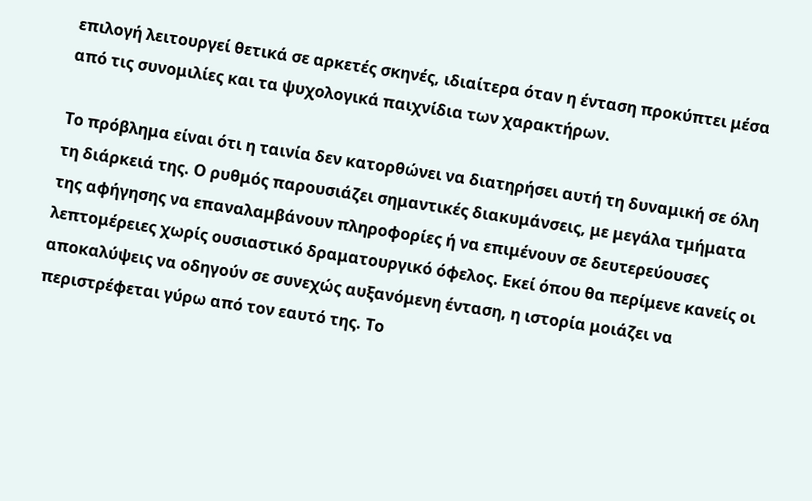επιλογή λειτουργεί θετικά σε αρκετές σκηνές, ιδιαίτερα όταν η ένταση προκύπτει μέσα από τις συνομιλίες και τα ψυχολογικά παιχνίδια των χαρακτήρων.

Το πρόβλημα είναι ότι η ταινία δεν κατορθώνει να διατηρήσει αυτή τη δυναμική σε όλη τη διάρκειά της. Ο ρυθμός παρουσιάζει σημαντικές διακυμάνσεις, με μεγάλα τμήματα της αφήγησης να επαναλαμβάνουν πληροφορίες ή να επιμένουν σε δευτερεύουσες λεπτομέρειες χωρίς ουσιαστικό δραματουργικό όφελος. Εκεί όπου θα περίμενε κανείς οι αποκαλύψεις να οδηγούν σε συνεχώς αυξανόμενη ένταση, η ιστορία μοιάζει να περιστρέφεται γύρω από τον εαυτό της. Το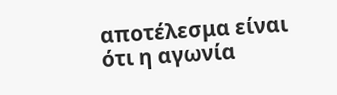αποτέλεσμα είναι ότι η αγωνία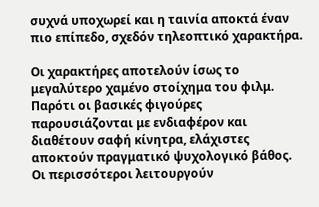συχνά υποχωρεί και η ταινία αποκτά έναν πιο επίπεδο, σχεδόν τηλεοπτικό χαρακτήρα.

Οι χαρακτήρες αποτελούν ίσως το μεγαλύτερο χαμένο στοίχημα του φιλμ. Παρότι οι βασικές φιγούρες παρουσιάζονται με ενδιαφέρον και διαθέτουν σαφή κίνητρα, ελάχιστες αποκτούν πραγματικό ψυχολογικό βάθος. Οι περισσότεροι λειτουργούν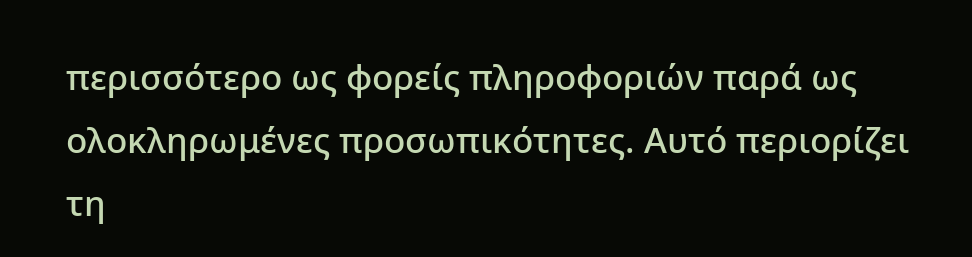περισσότερο ως φορείς πληροφοριών παρά ως ολοκληρωμένες προσωπικότητες. Αυτό περιορίζει τη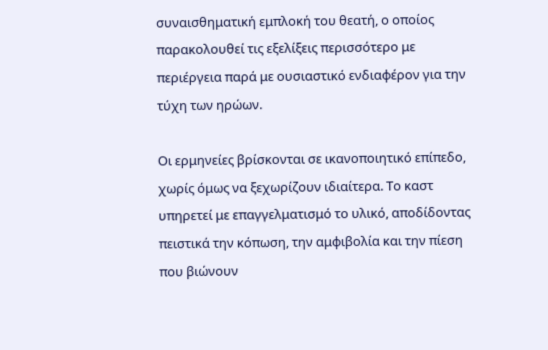συναισθηματική εμπλοκή του θεατή, ο οποίος παρακολουθεί τις εξελίξεις περισσότερο με περιέργεια παρά με ουσιαστικό ενδιαφέρον για την τύχη των ηρώων.

Οι ερμηνείες βρίσκονται σε ικανοποιητικό επίπεδο, χωρίς όμως να ξεχωρίζουν ιδιαίτερα. Το καστ υπηρετεί με επαγγελματισμό το υλικό, αποδίδοντας πειστικά την κόπωση, την αμφιβολία και την πίεση που βιώνουν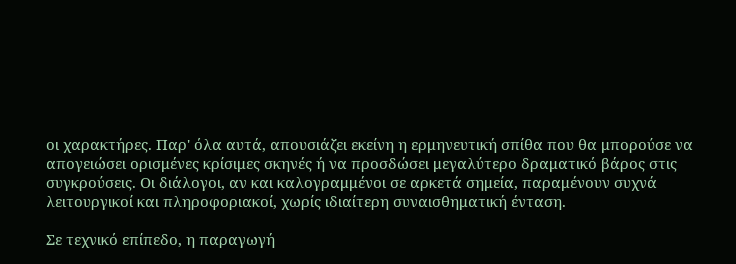οι χαρακτήρες. Παρ' όλα αυτά, απουσιάζει εκείνη η ερμηνευτική σπίθα που θα μπορούσε να απογειώσει ορισμένες κρίσιμες σκηνές ή να προσδώσει μεγαλύτερο δραματικό βάρος στις συγκρούσεις. Οι διάλογοι, αν και καλογραμμένοι σε αρκετά σημεία, παραμένουν συχνά λειτουργικοί και πληροφοριακοί, χωρίς ιδιαίτερη συναισθηματική ένταση.

Σε τεχνικό επίπεδο, η παραγωγή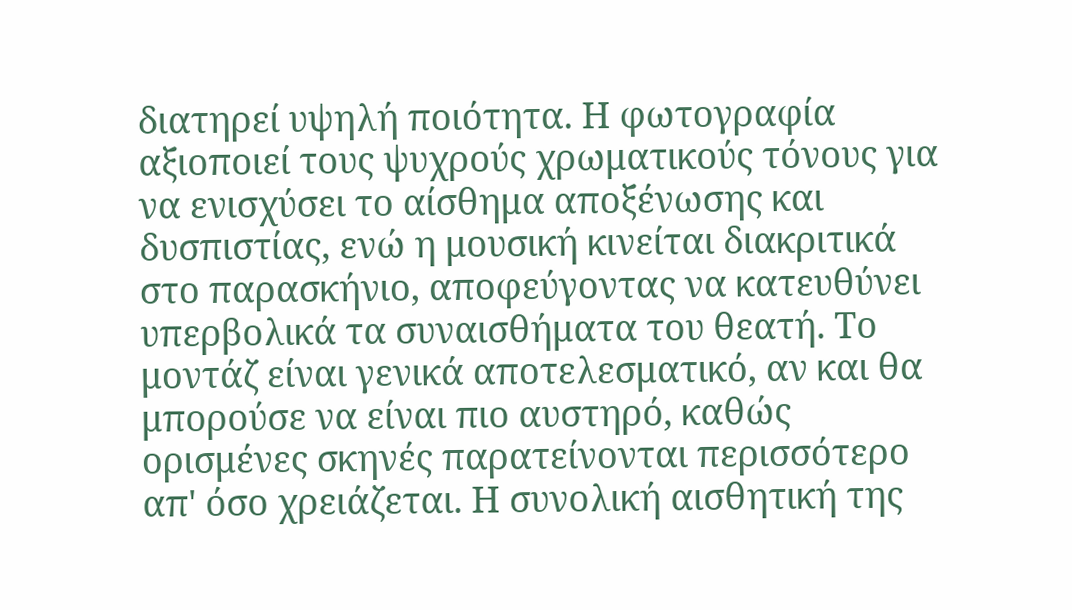διατηρεί υψηλή ποιότητα. Η φωτογραφία αξιοποιεί τους ψυχρούς χρωματικούς τόνους για να ενισχύσει το αίσθημα αποξένωσης και δυσπιστίας, ενώ η μουσική κινείται διακριτικά στο παρασκήνιο, αποφεύγοντας να κατευθύνει υπερβολικά τα συναισθήματα του θεατή. Το μοντάζ είναι γενικά αποτελεσματικό, αν και θα μπορούσε να είναι πιο αυστηρό, καθώς ορισμένες σκηνές παρατείνονται περισσότερο απ' όσο χρειάζεται. Η συνολική αισθητική της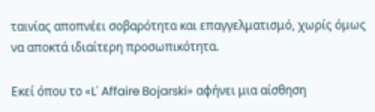ταινίας αποπνέει σοβαρότητα και επαγγελματισμό, χωρίς όμως να αποκτά ιδιαίτερη προσωπικότητα.

Εκεί όπου το «L' Affaire Bojarski» αφήνει μια αίσθηση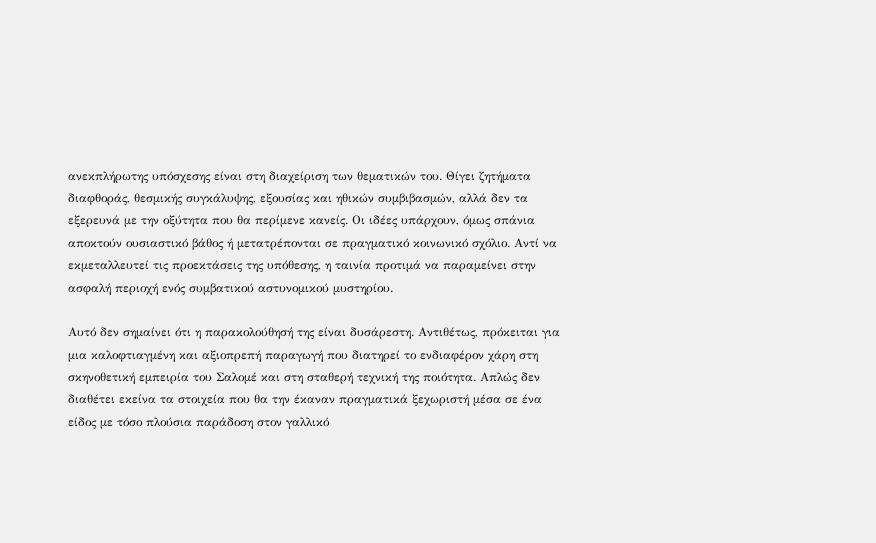ανεκπλήρωτης υπόσχεσης είναι στη διαχείριση των θεματικών του. Θίγει ζητήματα διαφθοράς, θεσμικής συγκάλυψης, εξουσίας και ηθικών συμβιβασμών, αλλά δεν τα εξερευνά με την οξύτητα που θα περίμενε κανείς. Οι ιδέες υπάρχουν, όμως σπάνια αποκτούν ουσιαστικό βάθος ή μετατρέπονται σε πραγματικό κοινωνικό σχόλιο. Αντί να εκμεταλλευτεί τις προεκτάσεις της υπόθεσης, η ταινία προτιμά να παραμείνει στην ασφαλή περιοχή ενός συμβατικού αστυνομικού μυστηρίου.

Αυτό δεν σημαίνει ότι η παρακολούθησή της είναι δυσάρεστη. Αντιθέτως, πρόκειται για μια καλοφτιαγμένη και αξιοπρεπή παραγωγή που διατηρεί το ενδιαφέρον χάρη στη σκηνοθετική εμπειρία του Σαλομέ και στη σταθερή τεχνική της ποιότητα. Απλώς δεν διαθέτει εκείνα τα στοιχεία που θα την έκαναν πραγματικά ξεχωριστή μέσα σε ένα είδος με τόσο πλούσια παράδοση στον γαλλικό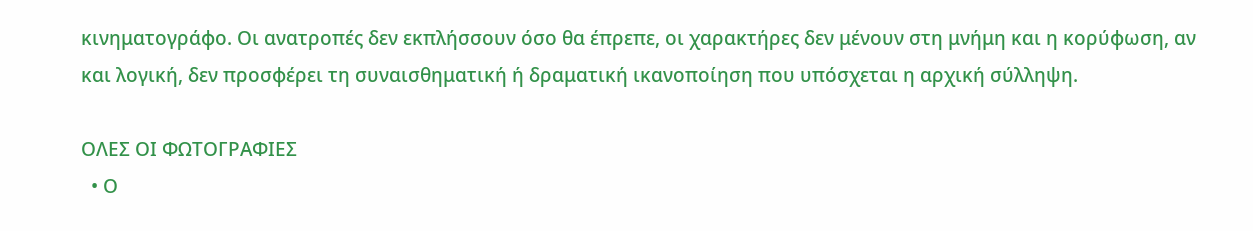κινηματογράφο. Οι ανατροπές δεν εκπλήσσουν όσο θα έπρεπε, οι χαρακτήρες δεν μένουν στη μνήμη και η κορύφωση, αν και λογική, δεν προσφέρει τη συναισθηματική ή δραματική ικανοποίηση που υπόσχεται η αρχική σύλληψη.

ΟΛΕΣ ΟΙ ΦΩΤΟΓΡΑΦΙΕΣ
  • Ο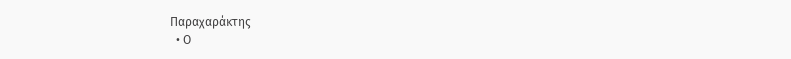Παραχαράκτης
  • Ο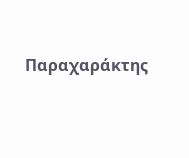Παραχαράκτης